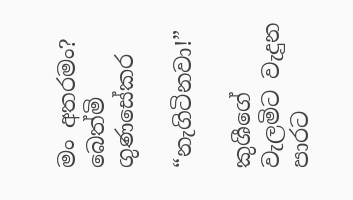මං අතරමං?
බෙත්මි ගුණසේකර

“නැගිටිනවා!”

කුශීගේ වැලමිට වැදුන පාරට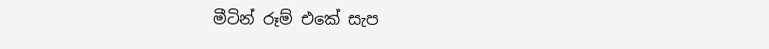මීටින් රූම් එකේ සැප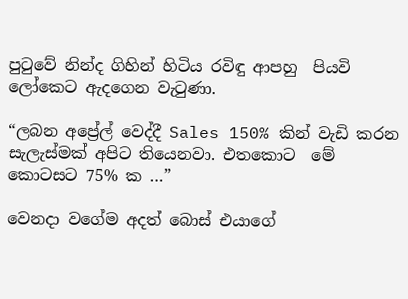පුටුවේ නින්ද ගිහින් හිටිය රවිඳු ආපහු  පියවි ලෝකෙට ඇදගෙන වැටුණා.

“ලබන අප්‍රේල් වෙද්දී Sales 150% කින් වැඩි කරන සැලැස්මක් අපිට තියෙනවා. එතකොට  මේ කොටසට 75% ක …”

වෙනදා වගේම අදත් බොස් එයාගේ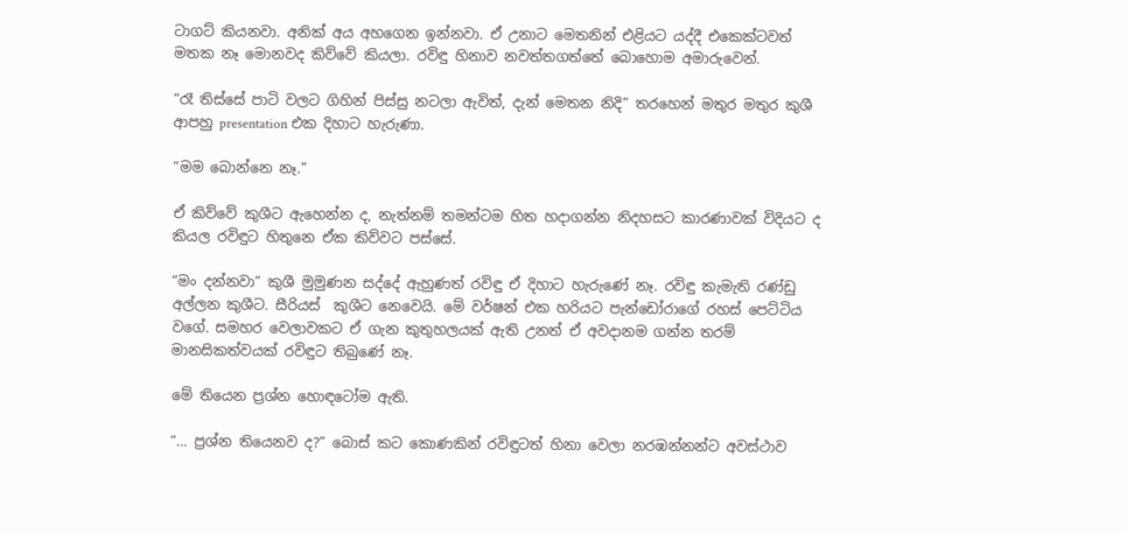ටාගට් කියනවා. අනික් අය අහගෙන ඉන්නවා. ඒ උනාට මෙතනින් එළියට යද්දී එකෙක්ටවත් මතක නෑ මොනවද කිව්වේ කියලා. රවිඳු හිනාව නවත්තගත්තේ බොහොම අමාරුවෙන්.

“රෑ තිස්සේ පාටි වලට ගිහින් පිස්සු නටලා ඇවිත්, දැන් මෙතන නිදි” තරහෙන් මතුර මතුර කුශී ආපහු presentation එක දිහාට හැරුණා.

“මම බොන්නෙ නෑ.”

ඒ කිව්වේ කුශීට ඇහෙන්න ද, නැත්නම් තමන්ටම හිත හදාගන්න නිදහසට කාරණාවක් විදියට ද කියල රවිඳුට හිතුනෙ ඒක කිව්වට පස්සේ.

“මං දන්නවා” කුශී මුමුණන සද්දේ ඇහුණත් රවිඳු ඒ දිහාට හැරුණේ නෑ. රවිඳු කැමැති රණ්ඩු අල්ලන කුශීට. සීරියස්  කුශීට නෙවෙයි. මේ වර්ෂන් එක හරියට පැන්ඩෝරාගේ රහස් පෙට්ටිය වගේ. සමහර වෙලාවකට ඒ ගැන කුතුහලයක් ඇති උනත් ඒ අවදානම ගන්න තරම් මානසිකත්වයක් රවිඳුට තිබුණේ නෑ.

මේ තියෙන ප්‍රශ්න හොඳටෝම ඇති.

“… ප්‍රශ්න තියෙනව ද?” බොස් කට කොණකින් රවිඳුටත් හිනා වෙලා නරඹන්නන්ට අවස්ථාව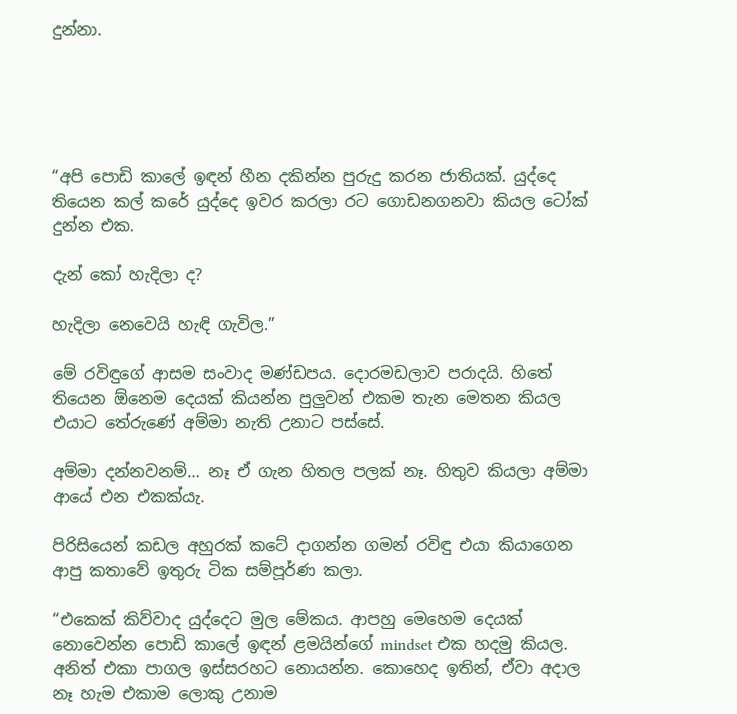දුන්නා.





“අපි පොඩි කාලේ ඉඳන් හීන දකින්න පුරුදු කරන ජාතියක්. යුද්දෙ තියෙන කල් කරේ යුද්දෙ ඉවර කරලා රට ගොඩනගනවා කියල ටෝක් දුන්න එක.

දැන් කෝ හැදිලා ද?

හැදිලා නෙවෙයි හැඳි ගැවිල.”

මේ රවිඳුගේ ආසම සංවාද මණ්ඩපය. දොරමඩලාව පරාදයි. හිතේ තියෙන ඕනෙම දෙයක් කියන්න පුලුවන් එකම තැන මෙතන කියල එයාට තේරුණේ අම්මා නැති උනාට පස්සේ.

අම්මා දන්නවනම්… නෑ ඒ ගැන හිතල පලක් නෑ. හිතුව කියලා අම්මා ආයේ එන එකක්යැ.

පිරිසියෙන් කඩල අහුරක් කටේ දාගන්න ගමන් රවිඳු එයා කියාගෙන ආපු කතාවේ ඉතුරු ටික සම්පූර්ණ කලා.

“එකෙක් කිව්වාද යුද්දෙට මුල මේකය. ආපහු මෙහෙම දෙයක් නොවෙන්න පොඩි කාලේ ඉඳන් ළමයින්ගේ mindset එක හදමු කියල. අනිත් එකා පාගල ඉස්සරහට නොයන්න. කොහෙද ඉතින්, ඒවා අදාල නෑ හැම එකාම ලොකු උනාම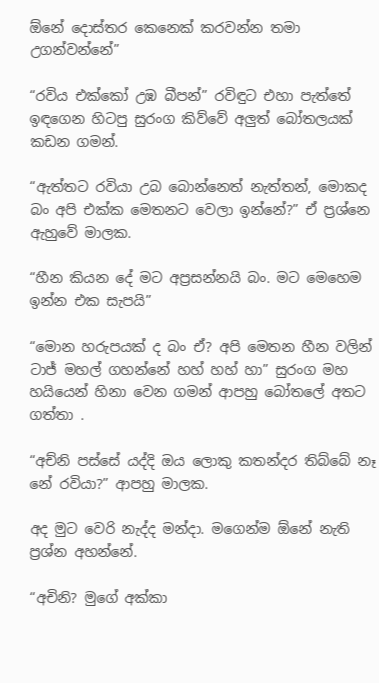ඕනේ දොස්තර කෙනෙක් කරවන්න තමා උගන්වන්නේ”

“රවිය එක්කෝ උඹ බීපන්” රවිඳුට එහා පැත්තේ ඉඳගෙන හිටපු සුරංග කිව්වේ අලුත් බෝතලයක් කඩන ගමන්.

“ඇත්තට රවියා උබ බොන්නෙත් නැත්තන්, මොකද බං අපි එක්ක මෙතනට වෙලා ඉන්නේ?” ඒ ප්‍රශ්නෙ ඇහුවේ මාලක.

“හීන කියන දේ මට අප්‍රසන්නයි බං. මට මෙහෙම ඉන්න එක සැපයි”

“මොන හරුපයක් ද බං ඒ? අපි මෙතන හීන වලින් ටාජ් මහල් ගහන්නේ හහ් හහ් හා” සුරංග මහ හයියෙන් හිනා වෙන ගමන් ආපහු බෝතලේ අතට ගත්තා .

“අච්නි පස්සේ යද්දි ඔය ලොකු කතන්දර තිබ්බේ නෑ නේ රවියා?” ආපහු මාලක.

අද මුට වෙරි නැද්ද මන්දා. මගෙන්ම ඕනේ නැති ප්‍රශ්න අහන්නේ.

“අචිනි? මුගේ අක්කා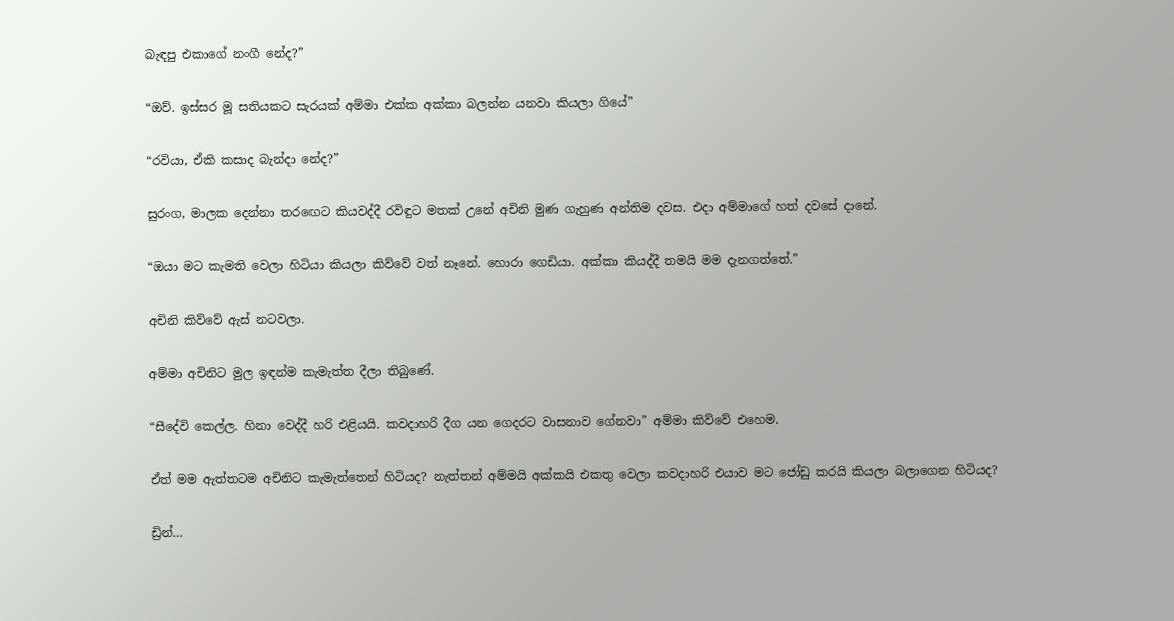බැඳපු එකාගේ නංගී නේද?”

“ඔව්. ඉස්සර මූ සතියකට සැරයක් අම්මා එක්ක අක්කා බලන්න යනවා කියලා ගියේ”

“රවියා, ඒකි කසාද බැන්දා නේද?”

සුරංග, මාලක දෙන්නා තරඟෙට කියවද්දී රවිඳුට මතක් උනේ අචිනි මුණ ගැහුණ අන්තිම දවස. එදා අම්මාගේ හත් දවසේ දානේ.

“ඔයා මට කැමති වෙලා හිටියා කියලා කිව්වේ වත් නෑනේ. හොරා ගෙඩියා. අක්කා කියද්දී තමයි මම දැනගත්තේ.”

අචිනි කිව්වේ ඇස් නටවලා.

අම්මා අචිනිට මුල ඉඳන්ම කැමැත්ත දීලා තිබුණේ.

“සීදේවි කෙල්ල. හිනා වෙද්දී හරි එළියයි. කවදාහරි දීග යන ගෙදරට වාසනාව ගේනවා” අම්මා කිව්වේ එහෙම.

ඒත් මම ඇත්තටම අචිනිට කැමැත්තෙන් හිටියද? නැත්තන් අම්මයි අක්කයි එකතු වෙලා කවදාහරි එයාව මට ජෝඩු කරයි කියලා බලාගෙන හිටියද?

ඩ්‍රින්…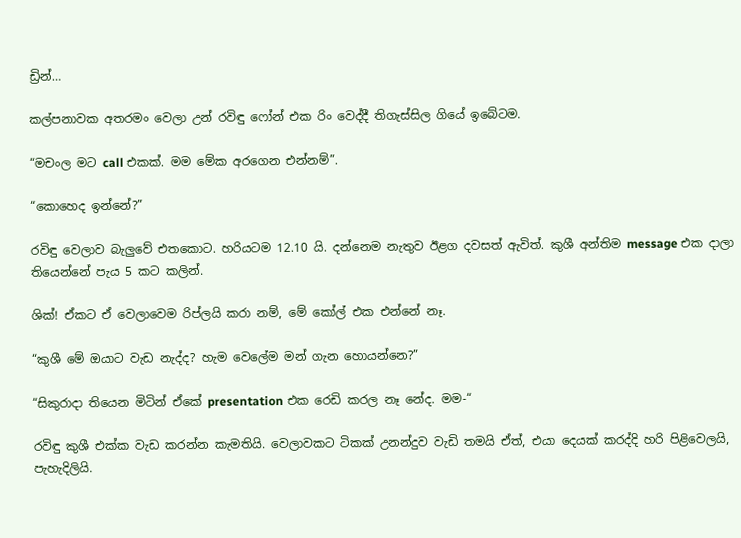ඩ්‍රින්…

කල්පනාවක අතරමං වෙලා උන් රවිඳු ෆෝන් එක රිං වෙද්දී තිගැස්සිල ගියේ ඉබේටම.

“මචංල මට call එකක්. මම මේක අරගෙන එන්නම්”.

“කොහෙද ඉන්නේ?”

රවිඳු වෙලාව බැලුවේ එතකොට. හරියටම 12.10 යි. දන්නෙම නැතුව ඊළග දවසත් ඇවිත්. කුශී අන්තිම message එක දාලා තියෙන්නේ පැය 5 කට කලින්.

ශික්! ඒකට ඒ වෙලාවෙම රිප්ලයි කරා නම්, මේ කෝල් එක එන්නේ නෑ.

“කුශී මේ ඔයාට වැඩ නැද්ද? හැම වෙලේම මන් ගැන හොයන්නෙ?”

“සිකුරාදා තියෙන මිටින් ඒකේ presentation එක රෙඩි කරල නෑ නේද. මම-“

රවිඳු කුශී එක්ක වැඩ කරන්න කැමතියි. වෙලාවකට ටිකක් උනන්දුව වැඩි තමයි ඒත්, එයා දෙයක් කරද්දි හරි පිළිවෙලයි, පැහැදිලියි.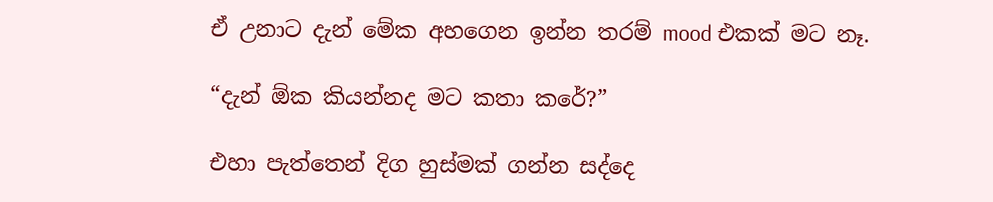ඒ උනාට දැන් මේක අහගෙන ඉන්න තරම් mood එකක් මට නෑ.

“දැන් ඕක කියන්නද මට කතා කරේ?”

එහා පැත්තෙන් දිග හුස්මක් ගන්න සද්දෙ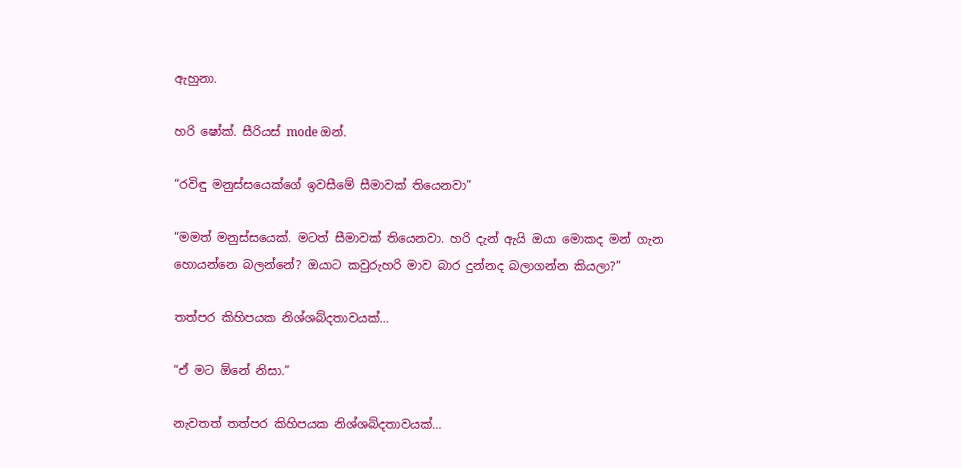ඇහුනා.

හරි ෂෝක්. සීරියස් mode ඔන්.

“රවිඳු මනුස්සයෙක්ගේ ඉවසීමේ සීමාවක් තියෙනවා”

“මමත් මනුස්සයෙක්. මටත් සීමාවක් තියෙනවා. හරි දැන් ඇයි ඔයා මොකද මන් ගැන හොයන්නෙ බලන්නේ? ඔයාට කවුරුහරි මාව බාර දුන්නද බලාගන්න කියලා?”

තත්පර කිහිපයක නිශ්ශබ්දතාවයක්…

“ඒ මට ඕනේ නිසා.”

නැවතත් තත්පර කිහිපයක නිශ්ශබ්දතාවයක්…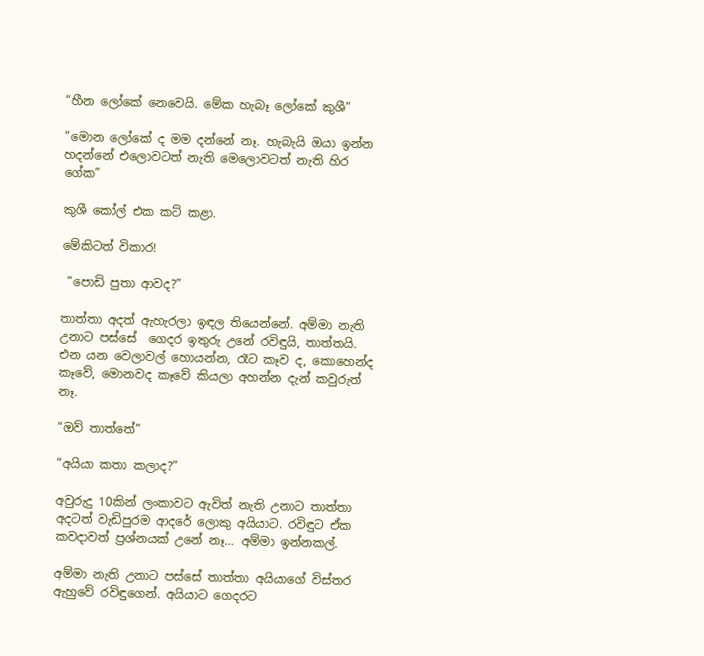“හීන ලෝකේ නෙවෙයි. මේක හැබෑ ලෝකේ කුශී”

“මොන ලෝකේ ද මම දන්නේ නෑ. හැබැයි ඔයා ඉන්න හදන්නේ එලොවටත් නැති මෙලොවටත් නැති හිර ගේක”

කුශී කෝල් එක කට් කළා.

මේකිටත් විකාර!

 “පොඩි පුතා ආවද?”

තාත්තා අදත් ඇහැරලා ඉඳල තියෙන්නේ. අම්මා නැති උනාට පස්සේ  ගෙදර ඉතුරු උනේ රවිඳුයි, තාත්තයි. එන යන වෙලාවල් හොයන්න, රෑට කෑව ද, කොහෙන්ද කෑවේ, මොනවද කෑවේ කියලා අහන්න දැන් කවුරුත් නෑ.

“ඔව් තාත්තේ”

“අයියා කතා කලාද?”

අවුරුදු 10කින් ලංකාවට ඇවිත් නැති උනාට තාත්තා අදටත් වැඩිපුරම ආදරේ ලොකු අයියාට. රවිඳුට ඒක කවදාවත් ප්‍රශ්නයක් උනේ නෑ… අම්මා ඉන්නකල්.

අම්මා නැති උනාට පස්සේ තාත්තා අයියාගේ විස්තර ඇහුවේ රවිඳුගෙන්. අයියාට ගෙදරට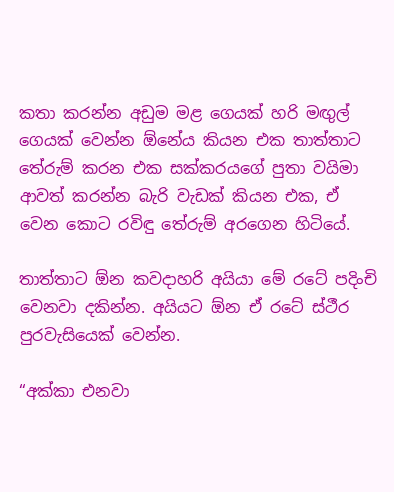කතා කරන්න අඩුම මළ ගෙයක් හරි මඟුල් ගෙයක් වෙන්න ඕනේය කියන එක තාත්තාට තේරුම් කරන එක සක්කරයගේ පුතා වයිමා ආවත් කරන්න බැරි වැඩක් කියන එක, ඒ වෙන කොට රවිඳු තේරුම් අරගෙන හිටියේ.

තාත්තාට ඕන කවදාහරි අයියා මේ රටේ පදිංචි වෙනවා දකින්න. අයියට ඕන ඒ රටේ ස්ථීර පුරවැසියෙක් වෙන්න.

“අක්කා එනවා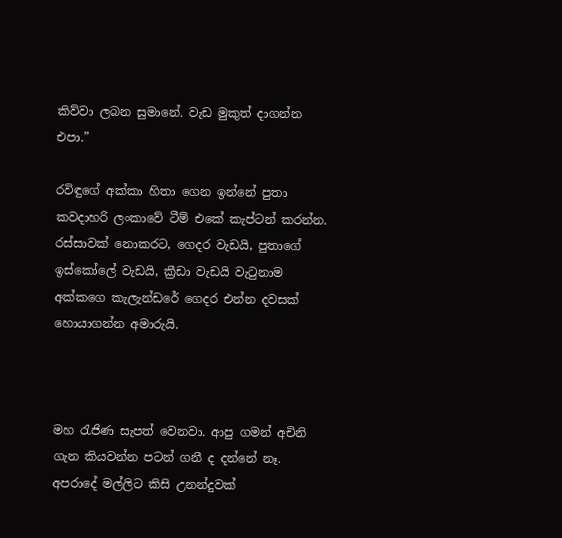කිව්වා ලබන සුමානේ. වැඩ මුකුත් දාගන්න එපා.”

රවිඳුගේ අක්කා හිතා ගෙන ඉන්නේ පුතා කවදාහරි ලංකාවේ ටීම් එකේ කැප්ටන් කරන්න. රස්සාවක් නොකරට, ගෙදර වැඩයි, පුතාගේ ඉස්කෝලේ වැඩයි, ක්‍රීඩා වැඩයි වැටුනාම අක්කගෙ කැලැන්ඩරේ ගෙදර එන්න දවසක් හොයාගන්න අමාරුයි.



මහ රැජිණ සැපත් වෙනවා. ආපු ගමන් අචිනි ගැන කියවන්න පටන් ගනී ද දන්නේ නෑ. අපරාදේ මල්ලිට කිසි උනන්දුවක්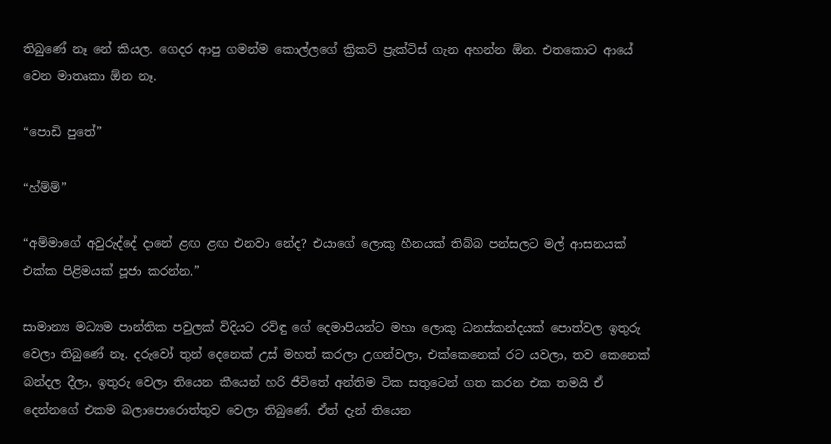තිබුණේ නෑ නේ කියල. ගෙදර ආපු ගමන්ම කොල්ලගේ ක්‍රිකට් ප්‍රැක්ටිස් ගැන අහන්න ඕන. එතකොට ආයේ වෙන මාතෘකා ඕන නෑ.

“පොඩි පුතේ”

“හ්ම්ම්”

“අම්මාගේ අවුරුද්දේ දානේ ළඟ ළඟ එනවා නේද? එයාගේ ලොකු හීනයක් තිබ්බ පන්සලට මල් ආසනයක් එක්ක පිළිමයක් පූජා කරන්න.”

සාමාන්‍ය මධ්‍යම පාන්තික පවුලක් විදියට රවිඳු ගේ දෙමාපියන්ට මහා ලොකු ධනස්කන්දයක් පොත්වල ඉතුරු වෙලා තිබුණේ නෑ. දරුවෝ තුන් දෙනෙක් උස් මහත් කරලා උගන්වලා, එක්කෙනෙක් රට යවලා, තව කෙනෙක් බන්දල දීලා, ඉතුරු වෙලා තියෙන කීයෙන් හරි ජීවිතේ අන්තිම ටික සතුටෙන් ගත කරන එක තමයි ඒ දෙන්නගේ එකම බලාපොරොත්තුව වෙලා තිබුණේ. ඒත් දැන් තියෙන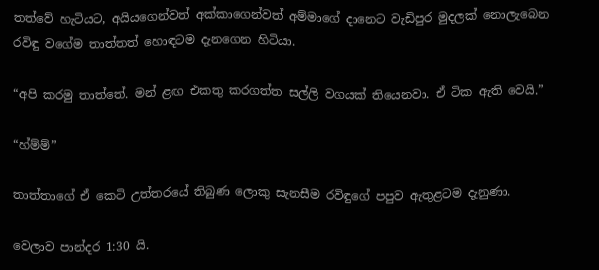තත්වේ හැටියට, අයියගෙන්වත් අක්කාගෙන්වත් අම්මාගේ දානෙට වැඩිපුර මුදලක් නොලැබෙන රවිඳු වගේම තාත්තත් හොඳටම දැනගෙන හිටියා.

“අපි කරමු තාත්තේ. මන් ළඟ එකතු කරගත්ත සල්ලි වගයක් තියෙනවා. ඒ ටික ඇති වෙයි.”

“හ්ම්ම්”

තාත්තාගේ ඒ කෙටි උත්තරයේ තිබුණ ලොකු සැනසීම රවිඳුගේ පපුව ඇතුළටම දැනුණා.

වෙලාව පාන්දර 1:30 යි.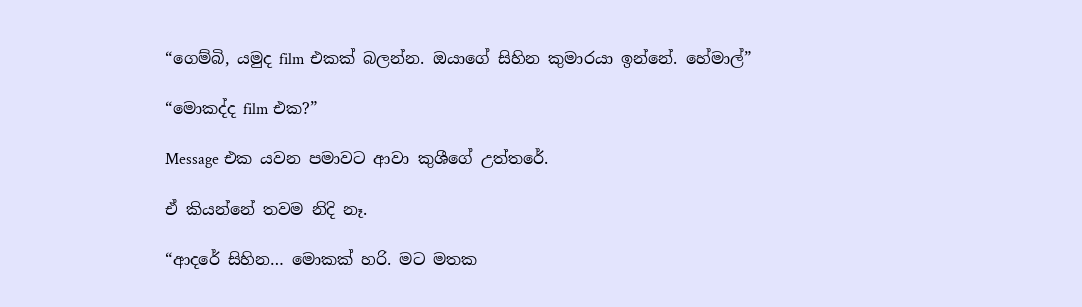“ගෙම්බි, යමුද film එකක් බලන්න. ඔයාගේ සිහින කුමාරයා ඉන්නේ. හේමාල්”

“මොකද්ද film එක?”

Message එක යවන පමාවට ආවා කුශීගේ උත්තරේ.

ඒ කියන්නේ තවම නිදි නෑ.

“ආදරේ සිහින… මොකක් හරි. මට මතක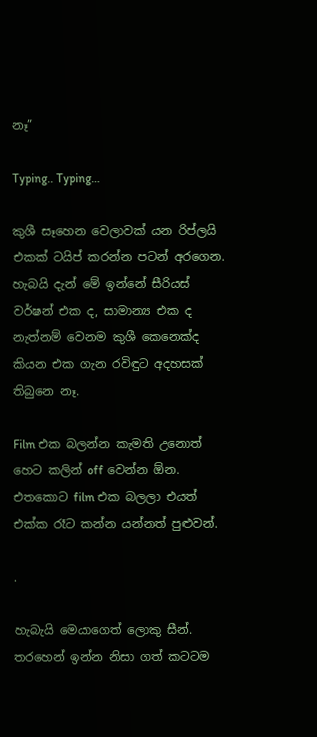නෑ”

Typing.. Typing…

කුශී සෑහෙන වෙලාවක් යන රිප්ලයි එකක් ටයිප් කරන්න පටන් අරගෙන. හැබයි දැන් මේ ඉන්නේ සීරියස් වර්ෂන් එක ද, සාමාන්‍ය එක ද නැත්නම් වෙනම කුශී කෙනෙක්ද කියන එක ගැන රවිඳුට අදහසක් තිබුනෙ නෑ.

Film එක බලන්න කැමති උනොත් හෙට කලින් off වෙන්න ඕන. එතකොට film එක බලලා එයත් එක්ක රෑට කන්න යන්නත් පුළුවන්.

.

හැබැයි මෙයාගෙත් ලොකු සීන්. තරහෙන් ඉන්න නිසා ගත් කටටම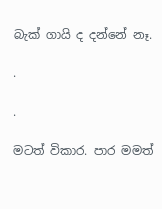බැක් ගායි ද දන්නේ නෑ.

.

.

මටත් විකාර. පාර මමත්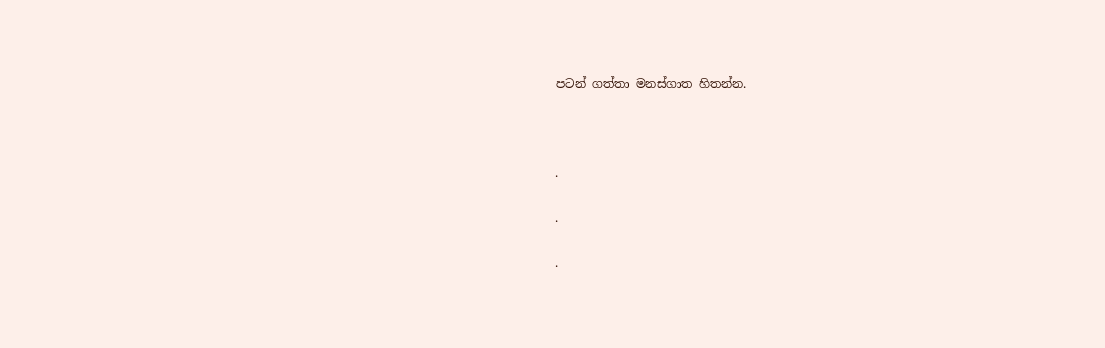පටන් ගත්තා මනස්ගාත හිතන්න.



.

.

.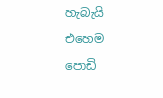හැබැයි එහෙම පොඩි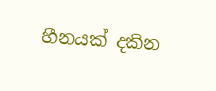හීනයක් දකින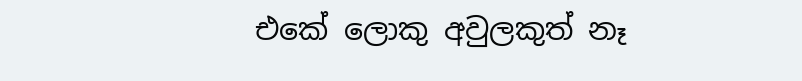එකේ ලොකු අවුලකුත් නෑ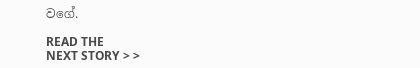වගේ.

READ THE
NEXT STORY > >